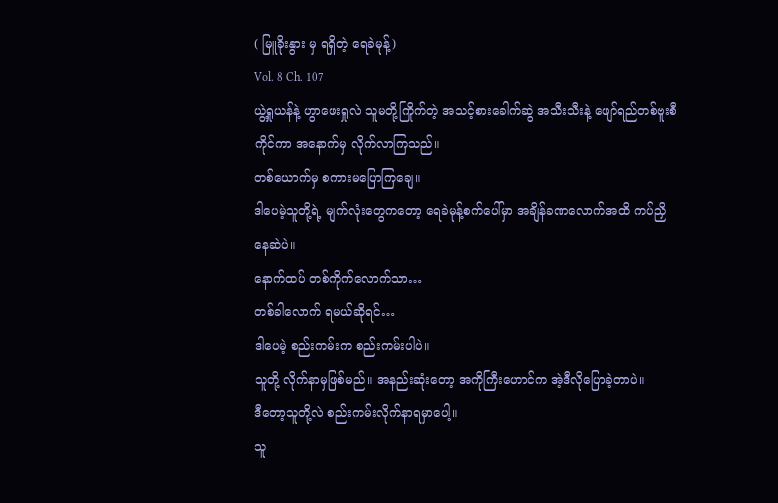( မြူခိုးနွား မှ ရရှိတဲ့ ရေခဲမုန့်)
Vol. 8 Ch. 107
ယွဲ့ရှုယန်နဲ့ ဟွာဖေးရှုလဲ သူမတို့ကြိုက်တဲ့ အသင့်စားခေါက်ဆွဲ အသီးသီးနဲ့ ဖျော်ရည်တစ်ဗူးစီကိုင်ကာ အနောက်မှ လိုက်လာကြသည်။
တစ်ယောက်မှ စကားမပြောကြချေ။
ဒါပေမဲ့သူတို့ရဲ့ မျက်လုံးတွေကတော့ ရေခဲမုန့်စက်ပေါ်မှာ အချိန်ခဏလောက်အထိ ကပ်ညှိနေဆဲပဲ။
နောက်ထပ် တစ်ကိုက်လောက်သာ…
တစ်ခါလောက် ရမယ်ဆိုရင်…
ဒါပေမဲ့ စည်းကမ်းက စည်းကမ်းပါပဲ။
သူတို့ လိုက်နာမှဖြစ်မည်။ အနည်းဆုံးတော့ အကိုကြီးဟောင်က အဲ့ဒီလိုပြောခဲ့တာပဲ။
ဒီတော့သူတို့လဲ စည်းကမ်းလိုက်နာရမှာပေါ့။
သူ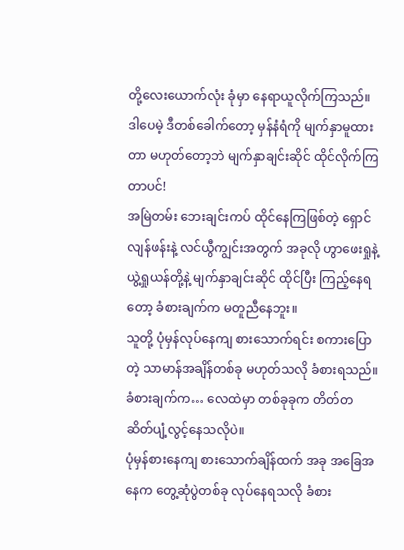တို့လေးယောက်လုံး ခုံမှာ နေရာယူလိုက်ကြသည်။
ဒါပေမဲ့ ဒီတစ်ခေါက်တော့ မှန်နံရံကို မျက်နှာမူထားတာ မဟုတ်တော့ဘဲ မျက်နှာချင်းဆိုင် ထိုင်လိုက်ကြတာပင်!
အမြဲတမ်း ဘေးချင်းကပ် ထိုင်နေကြဖြစ်တဲ့ ရှောင်လျန်ဖန်းနဲ့ လင်ယွီကျွင်းအတွက် အခုလို ဟွာဖေးရှုနဲ့ ယွဲ့ရှုယန်တို့နဲ့ မျက်နှာချင်းဆိုင် ထိုင်ပြီး ကြည့်နေရတော့ ခံစားချက်က မတူညီနေဘူး။
သူတို့ ပုံမှန်လုပ်နေကျ စားသောက်ရင်း စကားပြောတဲ့ သာမာန်အချိန်တစ်ခု မဟုတ်သလို ခံစားရသည်။
ခံစားချက်က… လေထဲမှာ တစ်ခုခုက တိတ်တဆိတ်ပျံ့လွင့်နေသလိုပဲ။
ပုံမှန်စားနေကျ စားသောက်ချိန်ထက် အခု အခြေအနေက တွေ့ဆုံပွဲတစ်ခု လုပ်နေရသလို ခံစား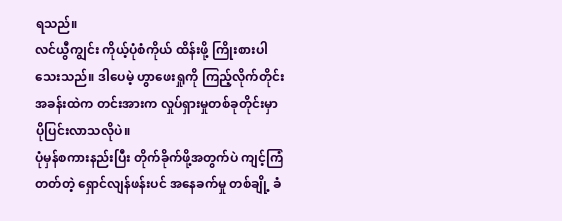ရသည်။
လင်ယွီကျွင်း ကိုယ့်ပုံစံကိုယ် ထိန်းဖို့ ကြိုးစားပါသေးသည်။ ဒါပေမဲ့ ဟွာဖေးရှုကို ကြည့်လိုက်တိုင်း အခန်းထဲက တင်းအားက လှုပ်ရှားမှုတစ်ခုတိုင်းမှာ ပိုပြင်းလာသလိုပဲ။
ပုံမှန်စကားနည်းပြီး တိုက်ခိုက်ဖို့အတွက်ပဲ ကျင့်ကြံတတ်တဲ့ ရှောင်လျန်ဖန်းပင် အနေခက်မှု တစ်ချို့ ခံ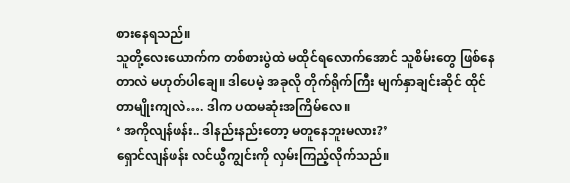စားနေရသည်။
သူတို့လေးယောက်က တစ်စားပွဲထဲ မထိုင်ရလောက်အောင် သူစိမ်းတွေ ဖြစ်နေတာလဲ မဟုတ်ပါချေ။ ဒါပေမဲ့ အခုလို တိုက်ရိုက်ကြီး မျက်နှာချင်းဆိုင် ထိုင်တာမျိုးကျလဲ…. ဒါက ပထမဆုံးအကြိမ်လေ။
‘ အကိုလျန်ဖန်း.. ဒါနည်းနည်းတော့ မတူနေဘူးမလား?’
ရှောင်လျန်ဖန်း လင်ယွီကျွင်းကို လှမ်းကြည့်လိုက်သည်။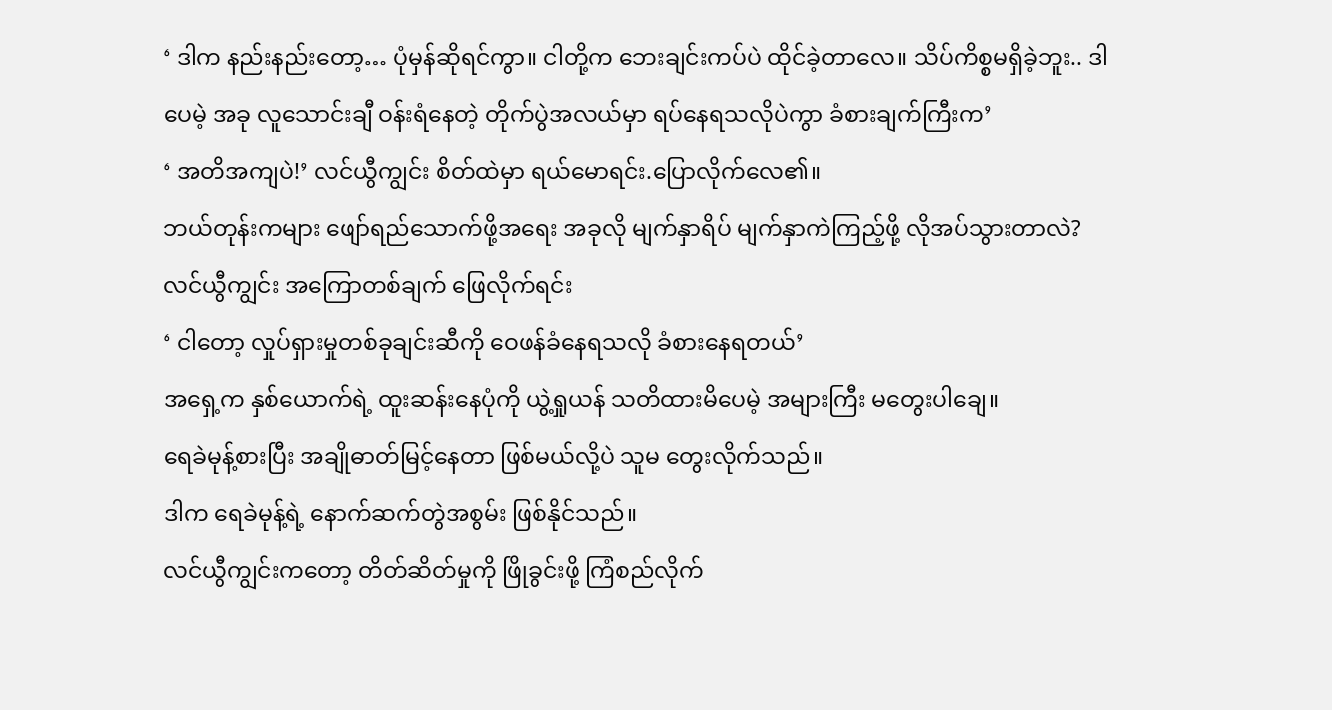‘ ဒါက နည်းနည်းတော့… ပုံမှန်ဆိုရင်ကွာ။ ငါတို့က ဘေးချင်းကပ်ပဲ ထိုင်ခဲ့တာလေ။ သိပ်ကိစ္စမရှိခဲ့ဘူး.. ဒါပေမဲ့ အခု လူသောင်းချီ ဝန်းရံနေတဲ့ တိုက်ပွဲအလယ်မှာ ရပ်နေရသလိုပဲကွာ ခံစားချက်ကြီးက’
‘ အတိအကျပဲ!’ လင်ယွီကျွင်း စိတ်ထဲမှာ ရယ်မောရင်း.ပြောလိုက်လေ၏။
ဘယ်တုန်းကများ ဖျော်ရည်သောက်ဖို့အရေး အခုလို မျက်နှာရိပ် မျက်နှာကဲကြည့်ဖို့ လိုအပ်သွားတာလဲ?
လင်ယွီကျွင်း အကြောတစ်ချက် ဖြေလိုက်ရင်း
‘ ငါတော့ လှုပ်ရှားမှုတစ်ခုချင်းဆီကို ဝေဖန်ခံနေရသလို ခံစားနေရတယ်’
အရှေ့က နှစ်ယောက်ရဲ့ ထူးဆန်းနေပုံကို ယွဲ့ရှုယန် သတိထားမိပေမဲ့ အများကြီး မတွေးပါချေ။
ရေခဲမုန့်စားပြီး အချိုဓာတ်မြင့်နေတာ ဖြစ်မယ်လို့ပဲ သူမ တွေးလိုက်သည်။
ဒါက ရေခဲမုန့်ရဲ့ နောက်ဆက်တွဲအစွမ်း ဖြစ်နိုင်သည်။
လင်ယွီကျွင်းကတော့ တိတ်ဆိတ်မှုကို ဖြိုခွင်းဖို့ ကြံစည်လိုက်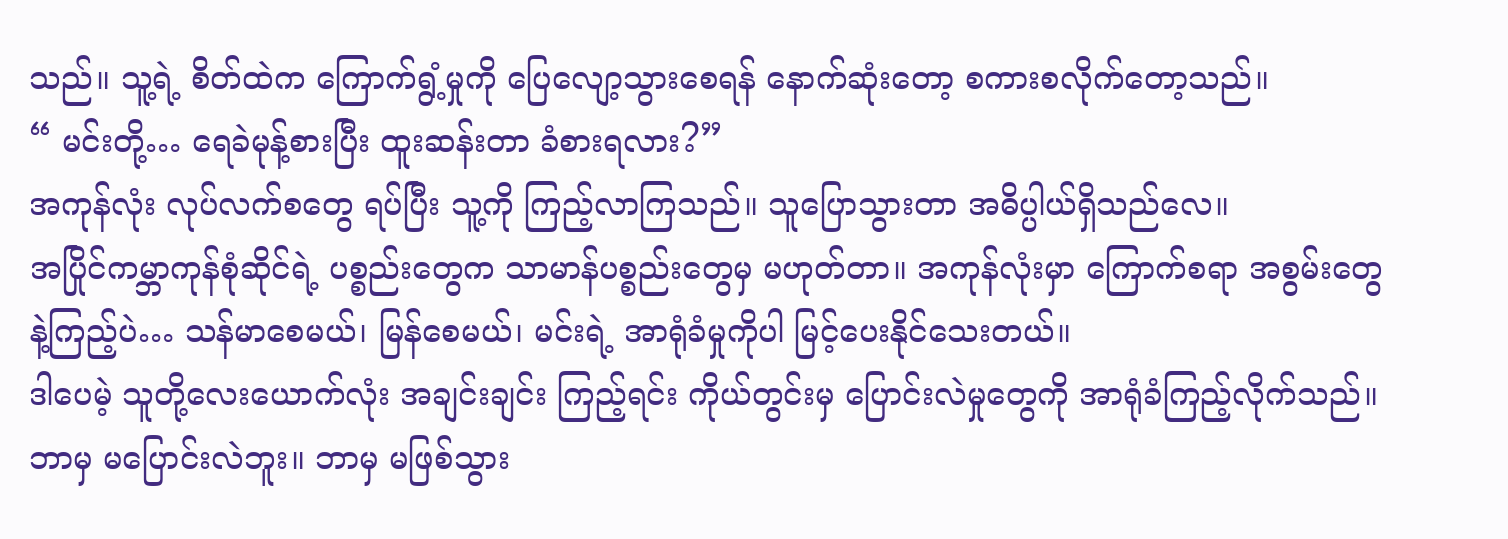သည်။ သူ့ရဲ့ စိတ်ထဲက ကြောက်ရွံ့မှုကို ပြေလျော့သွားစေရန် နောက်ဆုံးတော့ စကားစလိုက်တော့သည်။
“ မင်းတို့… ရေခဲမုန့်စားပြီး ထူးဆန်းတာ ခံစားရလား?”
အကုန်လုံး လုပ်လက်စတွေ ရပ်ပြီး သူ့ကို ကြည့်လာကြသည်။ သူပြောသွားတာ အဓိပ္ပါယ်ရှိသည်လေ။
အပြိုင်ကမ္ဘာကုန်စုံဆိုင်ရဲ့ ပစ္စည်းတွေက သာမာန်ပစ္စည်းတွေမှ မဟုတ်တာ။ အကုန်လုံးမှာ ကြောက်စရာ အစွမ်းတွေနဲ့ကြည့်ပဲ… သန်မာစေမယ်၊ မြန်စေမယ်၊ မင်းရဲ့ အာရုံခံမှုကိုပါ မြင့်ပေးနိုင်သေးတယ်။
ဒါပေမဲ့ သူတို့လေးယောက်လုံး အချင်းချင်း ကြည့်ရင်း ကိုယ်တွင်းမှ ပြောင်းလဲမှုတွေကို အာရုံခံကြည့်လိုက်သည်။
ဘာမှ မပြောင်းလဲဘူး။ ဘာမှ မဖြစ်သွား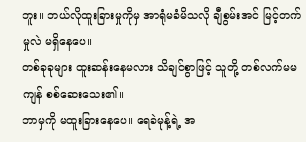ဘူး။ ဘယ်လိုထူးခြားမှုကိုမှ အာရုံမခံမိသလို ချီစွမ်းအင် မြင့်တက်မှုလဲ မရှိနေပေ။
တစ်ခုခုများ ထူးဆန်းနေမလား သိချင်စွာဖြင့် သူတို့ တစ်လက်မမကျန် စစ်ဆေးသေး၏။
ဘာမှကို မထူးခြားနေပေ။ ရေခဲမုန့်ရဲ့ အ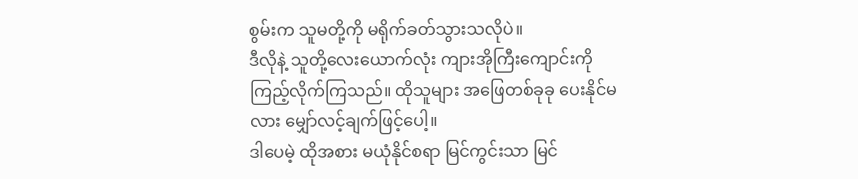စွမ်းက သူမတို့ကို မရိုက်ခတ်သွားသလိုပဲ။
ဒီလိုနဲ့ သူတို့လေးယောက်လုံး ကျားအိုကြီးကျောင်းကို ကြည့်လိုက်ကြသည်။ ထိုသူများ အဖြေတစ်ခုခု ပေးနိုင်မလား မျှော်လင့်ချက်ဖြင့်ပေါ့။
ဒါပေမဲ့ ထိုအစား မယုံနိုင်စရာ မြင်ကွင်းသာ မြင်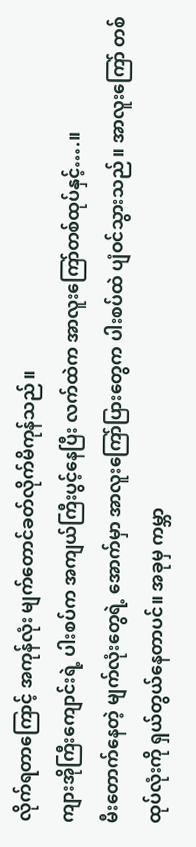လိုက်ရတာကြောင့် အကုန်လုံး မျက်တောင်ခတ်လိုက်မိကုန်သည်။
ကျားအိုကြီးကျောင်းရဲ့ ပါးစပ်က အကျယ်ကြီးပွင့်နေပြီး လက်ထဲက အာလူးကြော်တစ်ထုပ်နှင့်….။
မီးတောက်နေတဲ့ မျက်လုံးတွေရဲ့ အောက်မှာ အာလူးကြော်ပြားတွေက ပါးစပ်ထဲ ပျံဝင်သွားသည်။ အာလူးကြော် တစ်ထုပ်လုံးကို ရှယ်တွယ်နေတာပင်။ အခုမှ ကမ္ဘာ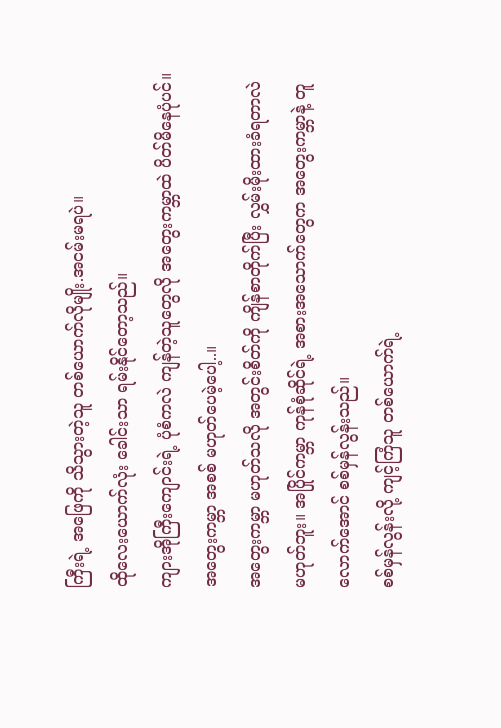ကြီးရဲ့ အဖြေကို သိသွားတဲ့သူ တစ်ယောက်လိုမျိုး.အငမ်းမရပဲ။
ထိုလေးယောက်လုံး ခေါင်းသာ ရမ်းနိုင်တော့သည်။
ကျားအိုကြီးကျောင်းရဲ့ ပုံစံကလဲ ကျန်တဲ့သူတွေလို အတွေးကမ္ဘာထဲ ပိတ်မိနေပုံပင်။
အတွေးကမ္ဘာ အစစ် မဟုတ်ပေမဲ့ပေါ့..။
အတွေးကမ္ဘာ မဟုတ်သလို အတွင်းစိတ်ကို ကျိန်စာတိုက်ပြီး လွှမ်းမိုးထားခံရတာလဲ မဟုတ်ဘူး။ အပြိုင်ကမ္ဘာ ကုန်စုံဆိုင်ရဲ့ အစားအသောက်တွေက အတွေးကမ္ဘာနဲ့ တူလောက်အောင် စစ်မှန်လွန်းသည်။
စစ်မှန်လွန်းလို့ ကျင့်ကြံသူ တစ်ယောက်ရဲ့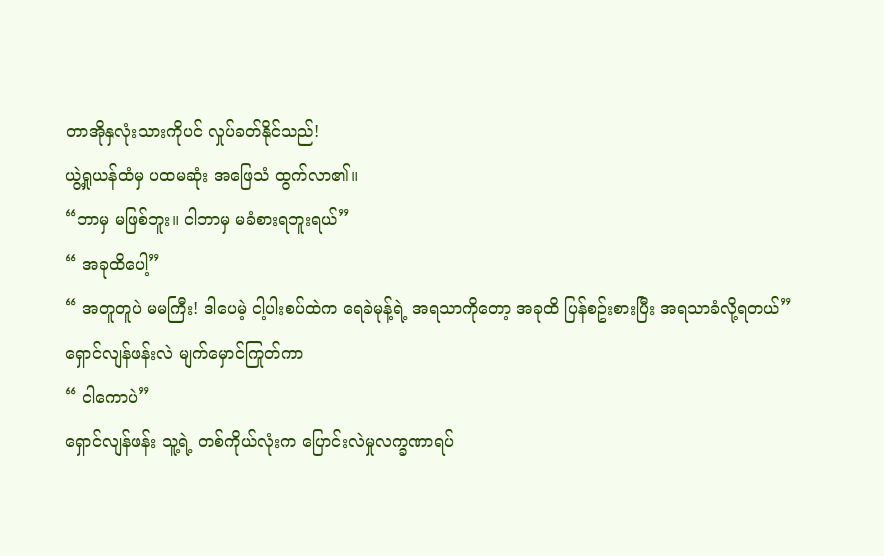တာအိုနှလုံးသားကိုပင် လှုပ်ခတ်နိုင်သည်!
ယွဲ့ရှုယန်ထံမှ ပထမဆုံး အဖြေသံ ထွက်လာ၏။
“ဘာမှ မဖြစ်ဘူး။ ငါဘာမှ မခံစားရဘူးရယ်”
“ အခုထိပေါ့”
“ အတူတူပဲ မမကြီး! ဒါပေမဲ့ ငါ့ပါးစပ်ထဲက ရေခဲမုန့်ရဲ့ အရသာကိုတော့ အခုထိ ပြန်စဥ်းစားပြီး အရသာခံလို့ရတယ်”
ရှောင်လျန်ဖန်းလဲ မျက်မှောင်ကြုတ်ကာ
“ ငါကောပဲ”
ရှောင်လျန်ဖန်း သူ့ရဲ့ တစ်ကိုယ်လုံးက ပြောင်းလဲမှုလက္ခဏာရပ်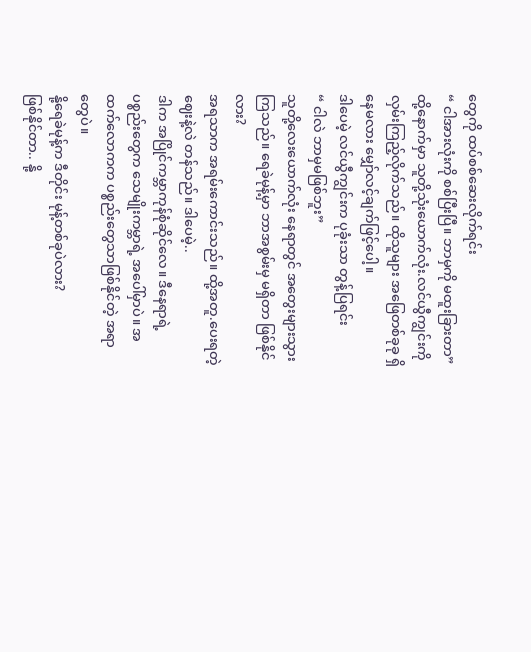တွေကို ထပ်စစ်ဆေးလိုက်ရင်း
“ ငါအားလုံးကို စစ်ပြီးပြီ။ ဘာမှကို မထူးခြားတာ”
ထို့နောက်မှာ သူတို့သုံးယောက်လုံး.လင်ယွီကျွင်းကို လှမ်းကြည့်လိုက်သည်။ ထိုသူများ အဖြေတစ်ခုခု ရှိနေမလား မျှော်လင့်ချက်ဖြင့်ပေါ့။
ဒါပေမဲ့ လင်ယွီကျွင်းက ပုခုံးသာ တွန့်ပြရင်း
“ ငါလဲ ဘာမှမဖြစ်ဘူး”
သူတို့လေးယောက်လုံး နေရာတွင် အတွေးများသွားကြသည်။ ရေခဲမုန့်မှာ ဘာအစွမ်းမှ မရှိတာ ဖြစ်နိုင်လား?
အရသာက အရမ်းကောင်းသည်။ ထို့အတူ.ပေးရတဲ့ ဈေးနဲ့လဲ တန်သည်။ ဒါပေမဲ့..
ဒါက အပြိုင်ကမ္ဘာကုန်စုံဆိုင်လေ။ ဒီနေရာရဲ့ ပစ္စည်းတွေက သေမျိုးကမ္ဘာရဲ့ အပေါ်မှာပဲ။ အထက်လောကက ပစ္စည်းတွေသာဖြစ်နိုင်တဲ့ အရာတွေပဲ။
နို့ရေခဲမုန့်က ဒီတိုင်း မုန့်တစ်ခုပဲလား?
ဖြစ်နိုင်တာ.. နို့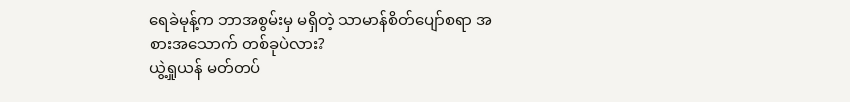ရေခဲမုန့်က ဘာအစွမ်းမှ မရှိတဲ့ သာမာန်စိတ်ပျော်စရာ အစားအသောက် တစ်ခုပဲလား?
ယွဲ့ရှုယန် မတ်တပ်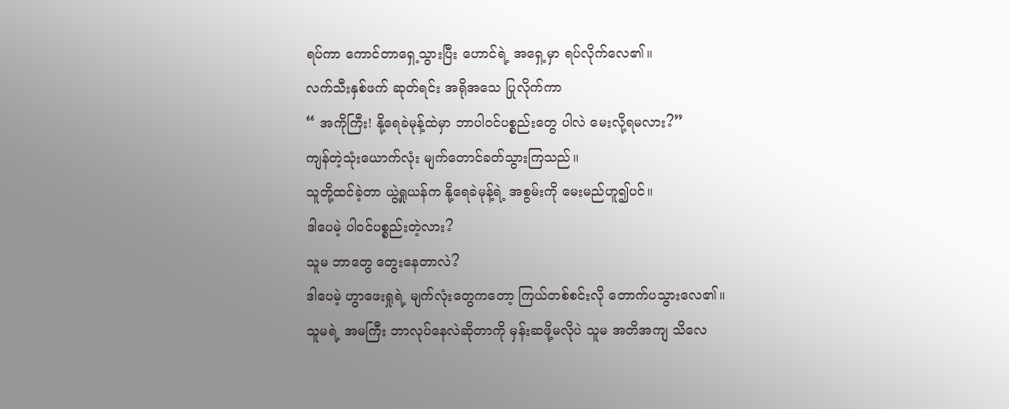ရပ်ကာ ကောင်တာရှေ့သွားပြီး ဟောင်ရဲ့ အရှေ့မှာ ရပ်လိုက်လေ၏။
လက်သီးနှစ်ဖက် ဆုတ်ရင်း အရိုအသေ ပြုလိုက်ကာ
“ အကိုကြီး! နို့ရေခဲမုန့်ထဲမှာ ဘာပါဝင်ပစ္စည်းတွေ ပါလဲ မေးလို့ရမလား?”
ကျန်တဲ့သုံးယောက်လုံး မျက်တောင်ခတ်သွားကြသည်။
သူတို့ထင်ခဲ့တာ ယွဲ့ရှုယန်က နို့ရေခဲမုန့်ရဲ့ အစွမ်းကို မေးမည်ဟူ၍ပင်။
ဒါပေမဲ့ ပါဝင်ပစ္စည်းတဲ့လား?
သူမ ဘာတွေ တွေးနေတာလဲ?
ဒါပေမဲ့ ဟွာဖေးရှုရဲ့ မျက်လုံးတွေကတော့ ကြယ်တစ်စင်းလို တောက်ပသွားလေ၏။
သူမရဲ့ အမကြီး ဘာလုပ်နေလဲဆိုတာကို မှန်းဆဖို့မလိုပဲ သူမ အတိအကျ သိလေ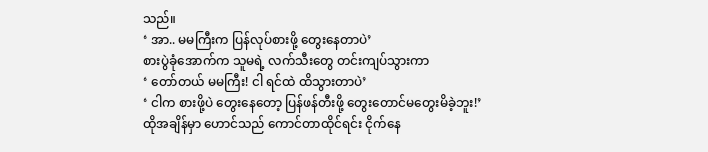သည်။
‘ အာ.. မမကြီးက ပြန်လုပ်စားဖို့ တွေးနေတာပဲ’
စားပွဲခုံအောက်က သူမရဲ့ လက်သီးတွေ တင်းကျပ်သွားကာ
‘ တော်တယ် မမကြီး! ငါ ရင်ထဲ ထိသွားတာပဲ’
‘ ငါက စားဖို့ပဲ တွေးနေတော့ ပြန်ဖန်တီးဖို့ တွေးတောင်မတွေးမိခဲ့ဘူး!’
ထိုအချိန်မှာ ဟောင်သည် ကောင်တာထိုင်ရင်း ငိုက်နေ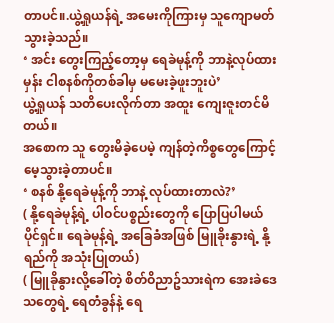တာပင်။.ယွဲ့ရှုယန်ရဲ့ အမေးကိုကြားမှ သူကျောမတ်သွားခဲ့သည်။
‘ အင်း တွေးကြည့်တော့မှ ရေခဲမုန့်ကို ဘာနဲ့လုပ်ထားမှန်း ငါစနစ်ကိုတစ်ခါမှ မမေးခဲ့ဖူးဘူးပဲ’
ယွဲ့ရှုယန် သတိပေးလိုက်တာ အထူး ကျေးဇူးတင်မိတယ်။
အစောက သူ တွေးမိခဲ့ပေမဲ့ ကျန်တဲ့ကိစ္စတွေကြောင့် မေ့သွားခဲ့တာပင်။
‘ စနစ် နို့ရေခဲမုန့်ကို ဘာနဲ့ လုပ်ထားတာလဲ?’
( နို့ရေခဲမုန့်ရဲ့ ပါဝင်ပစ္စည်းတွေကို ပြောပြပါမယ် ပိုင်ရှင်။ ရေခဲမုန့်ရဲ့ အခြေခံအဖြစ် မြူခိုးနွားရဲ့ နို့ရည်ကို အသုံးပြုတယ်)
( မြူခိုနွားလို့ခေါ်တဲ့ စိတ်ဝိညာဥ်သားရဲက အေးခဲဒေသတွေရဲ့ ရေတံခွန်နဲ့ ရေ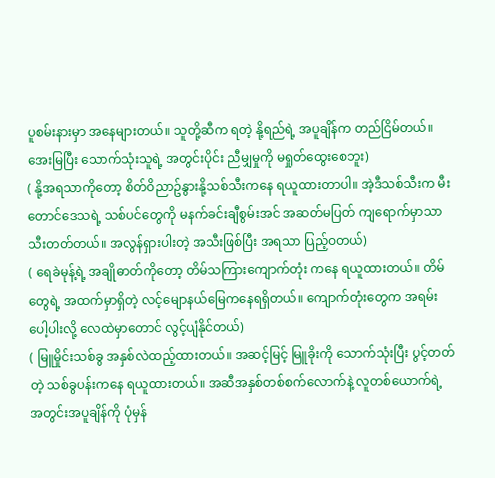ပူစမ်းနားမှာ အနေများတယ်။ သူတို့ဆီက ရတဲ့ နို့ရည်ရဲ့ အပူချိန်က တည်ငြိမ်တယ်။ အေးမြပြီး သောက်သုံးသူရဲ့ အတွင်းပိုင်း ညီမျှမှုကို မရှုတ်ထွေးစေဘူး)
( နို့အရသာကိုတော့ စိတ်ဝိညာဥ်နွားနို့သစ်သီးကနေ ရယူထားတာပါ။ အဲ့ဒီသစ်သီးက မီးတောင်ဒေသရဲ့ သစ်ပင်တွေကို မနက်ခင်းချီစွမ်းအင် အဆတ်မပြတ် ကျရောက်မှာသာ သီးတတ်တယ်။ အလွန်ရှားပါးတဲ့ အသီးဖြစ်ပြီး အရသာ ပြည့်ဝတယ်)
( ရေခဲမုန့်ရဲ့ အချိုဓာတ်ကိုတော့ တိမ်သကြားကျောက်တုံး ကနေ ရယူထားတယ်။ တိမ်တွေရဲ့ အထက်မှာရှိတဲ့ လင့်မျောနယ်မြေကနေရရှိတယ်။ ကျောက်တုံးတွေက အရမ်းပေါ့ပါးလို့ လေထဲမှာတောင် လွင့်ပျံနိုင်တယ်)
( မြူမှိုင်းသစ်ခွ အနှစ်လဲထည့်ထားတယ်။ အဆင့်မြင့် မြူခိုးကို သောက်သုံးပြီး ပွင့်တတ်တဲ့ သစ်ခွပန်းကနေ ရယူထားတယ်။ အဆီအနှစ်တစ်စက်လောက်နဲ့ လူတစ်ယောက်ရဲ့ အတွင်းအပူချိန်ကို ပုံမှန်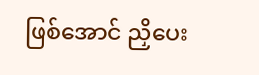ဖြစ်အောင် ညှိပေး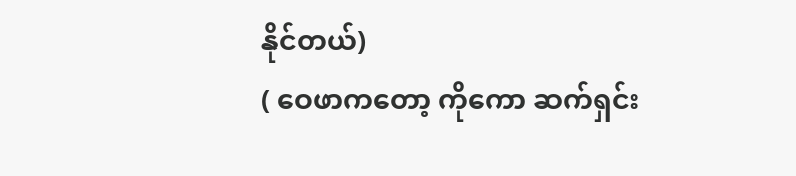နိုင်တယ်)
( ဝေဖာကတော့ ကိုကော ဆက်ရှင်း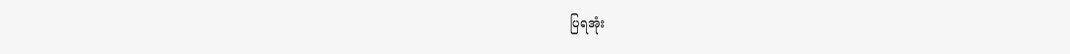ပြရအုံး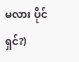မလား ပိုင်ရှင်?)